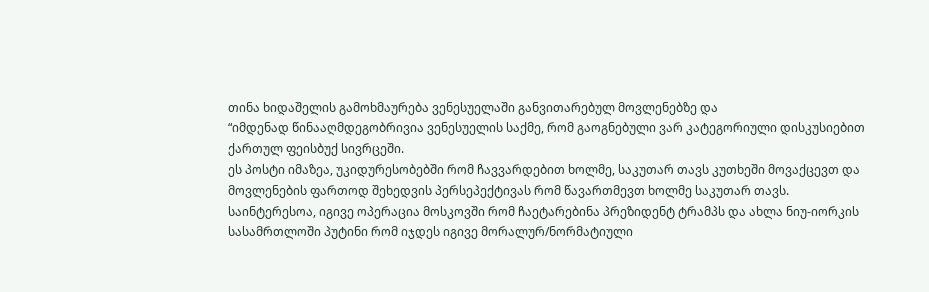თინა ხიდაშელის გამოხმაურება ვენესუელაში განვითარებულ მოვლენებზე და
“იმდენად წინააღმდეგობრივია ვენესუელის საქმე, რომ გაოგნებული ვარ კატეგორიული დისკუსიებით ქართულ ფეისბუქ სივრცეში.
ეს პოსტი იმაზეა, უკიდურესობებში რომ ჩავვარდებით ხოლმე, საკუთარ თავს კუთხეში მოვაქცევთ და მოვლენების ფართოდ შეხედვის პერსეპექტივას რომ წავართმევთ ხოლმე საკუთარ თავს.
საინტერესოა, იგივე ოპერაცია მოსკოვში რომ ჩაეტარებინა პრეზიდენტ ტრამპს და ახლა ნიუ-იორკის სასამრთლოში პუტინი რომ იჯდეს იგივე მორალურ/ნორმატიული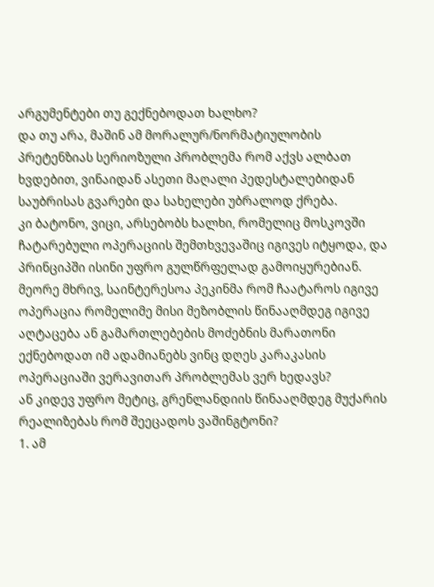არგუმენტები თუ გექნებოდათ ხალხო?
და თუ არა, მაშინ ამ მორალურ/ნორმატიულობის პრეტენზიას სერიოზული პრობლემა რომ აქვს ალბათ ხვდებით, ვინაიდან ასეთი მაღალი პედესტალებიდან საუბრისას გვარები და სახელები უბრალოდ ქრება.
კი ბატონო, ვიცი, არსებობს ხალხი, რომელიც მოსკოვში ჩატარებული ოპერაციის შემთხვევაშიც იგივეს იტყოდა, და პრინციპში ისინი უფრო გულწრფელად გამოიყურებიან.
მეორე მხრივ, საინტერესოა პეკინმა რომ ჩაატაროს იგივე ოპერაცია რომელიმე მისი მეზობლის წინააღმდეგ იგივე აღტაცება ან გამართლებების მოძებნის მარათონი ექნებოდათ იმ ადამიანებს ვინც დღეს კარაკასის ოპერაციაში ვერავითარ პრობლემას ვერ ხედავს?
ან კიდევ უფრო მეტიც, გრენლანდიის წინააღმდეგ მუქარის რეალიზებას რომ შეეცადოს ვაშინგტონი?
1. ამ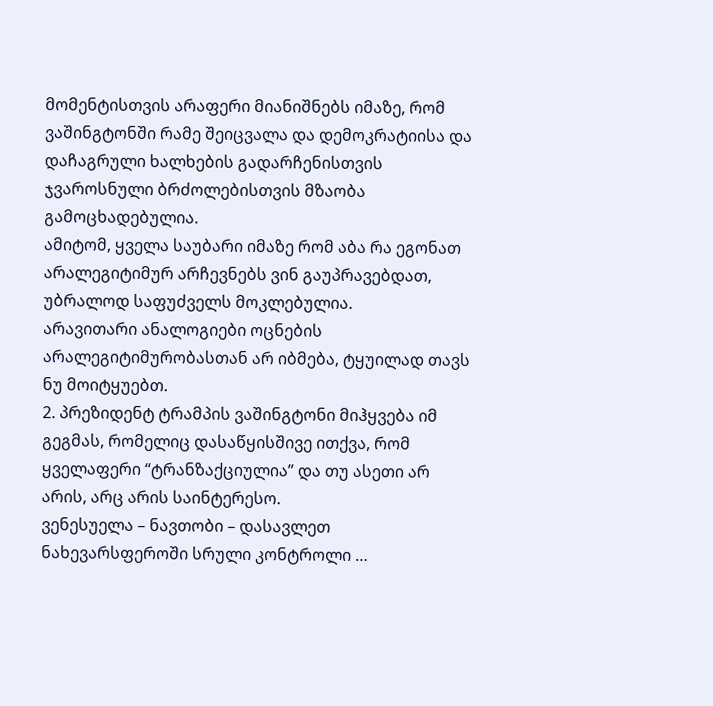მომენტისთვის არაფერი მიანიშნებს იმაზე, რომ ვაშინგტონში რამე შეიცვალა და დემოკრატიისა და დაჩაგრული ხალხების გადარჩენისთვის ჯვაროსნული ბრძოლებისთვის მზაობა გამოცხადებულია.
ამიტომ, ყველა საუბარი იმაზე რომ აბა რა ეგონათ არალეგიტიმურ არჩევნებს ვინ გაუპრავებდათ, უბრალოდ საფუძველს მოკლებულია.
არავითარი ანალოგიები ოცნების არალეგიტიმურობასთან არ იბმება, ტყუილად თავს ნუ მოიტყუებთ.
2. პრეზიდენტ ტრამპის ვაშინგტონი მიჰყვება იმ გეგმას, რომელიც დასაწყისშივე ითქვა, რომ ყველაფერი “ტრანზაქციულია” და თუ ასეთი არ არის, არც არის საინტერესო.
ვენესუელა – ნავთობი – დასავლეთ ნახევარსფეროში სრული კონტროლი …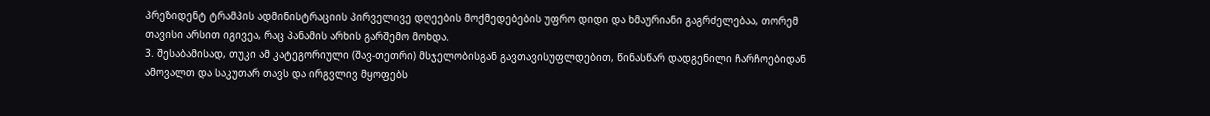პრეზიდენტ ტრამპის ადმინისტრაციის პირველივე დღეების მოქმედებების უფრო დიდი და ხმაურიანი გაგრძელებაა, თორემ თავისი არსით იგივეა, რაც პანამის არხის გარშემო მოხდა.
3. შესაბამისად, თუკი ამ კატეგორიული (შავ-თეთრი) მსჯელობისგან გავთავისუფლდებით, წინასწარ დადგენილი ჩარჩოებიდან ამოვალთ და საკუთარ თავს და ირგვლივ მყოფებს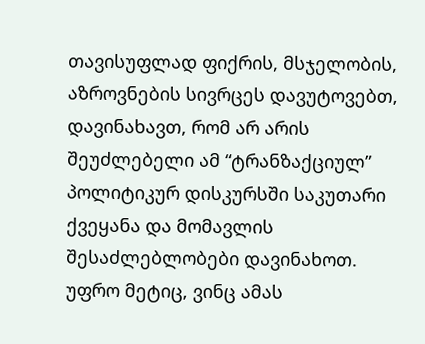თავისუფლად ფიქრის, მსჯელობის, აზროვნების სივრცეს დავუტოვებთ, დავინახავთ, რომ არ არის შეუძლებელი ამ “ტრანზაქციულ” პოლიტიკურ დისკურსში საკუთარი ქვეყანა და მომავლის შესაძლებლობები დავინახოთ.
უფრო მეტიც, ვინც ამას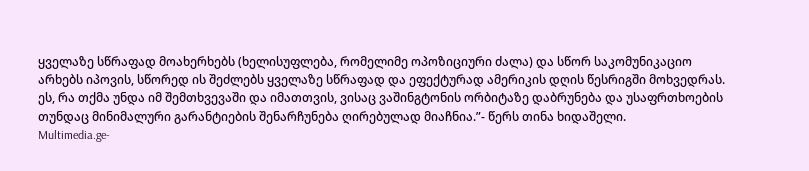ყველაზე სწრაფად მოახერხებს (ხელისუფლება, რომელიმე ოპოზიციური ძალა) და სწორ საკომუნიკაციო არხებს იპოვის, სწორედ ის შეძლებს ყველაზე სწრაფად და ეფექტურად ამერიკის დღის წესრიგში მოხვედრას.
ეს, რა თქმა უნდა იმ შემთხვევაში და იმათთვის, ვისაც ვაშინგტონის ორბიტაზე დაბრუნება და უსაფრთხოების თუნდაც მინიმალური გარანტიების შენარჩუნება ღირებულად მიაჩნია.”- წერს თინა ხიდაშელი.
Multimedia.ge-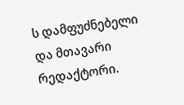ს დამფუძნებელი და მთავარი რედაქტორი.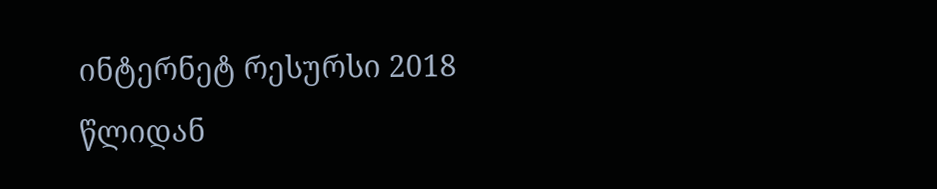ინტერნეტ რესურსი 2018 წლიდან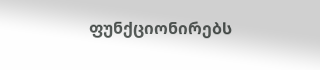ფუნქციონირებს